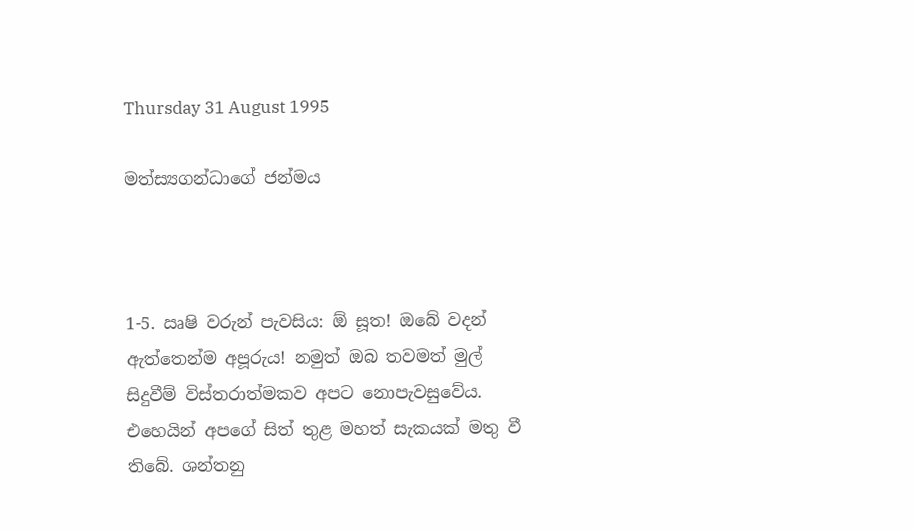Thursday 31 August 1995

මත්ස්‍යගන්ධාගේ ජන්මය



1-5. ඍෂි වරුන් පැවසිය: ඕ සූත! ඔබේ වදන් ඇත්තෙන්ම අපූරුය! නමුත් ඔබ තවමත් මුල් සිදුවීම් විස්තරාත්මකව අපට නොපැවසුවේය. එහෙයින් අපගේ සිත් තුළ මහත් සැකයක් මතු වී තිබේ. ශන්තනු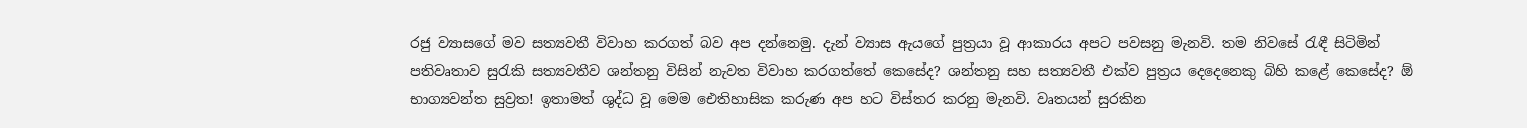රජු ව්‍යාසගේ මව සත්‍යවතී විවාහ කරගත් බව අප දන්නෙමු. දැන් ව්‍යාස ඇයගේ පුත්‍රයා වූ ආකාරය අපට පවසනු මැනවි. තම නිවසේ රැඳී සිටිමින් පතිවෘතාව සුරැකි සත්‍යවතීව ශන්තනු විසින් නැවත විවාහ කරගත්තේ කෙසේද? ශන්තනු සහ සත්‍යවතී එක්ව පුත්‍රය දෙදෙනෙකු බිහි කළේ කෙසේද? ඕ භාග්‍යවන්ත සුව්‍රත! ඉතාමත් ශුද්ධ වූ මෙම ඓතිහාසික කරුණ අප හට විස්තර කරනු මැනවි. වෘතයන් සුරකින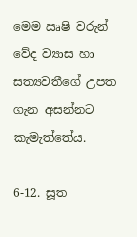මෙම ඍෂි වරුන් වේද ව්‍යාස හා සත්‍යවතීගේ උපත ගැන අසන්නට කැමැත්තේය.

6-12. සූත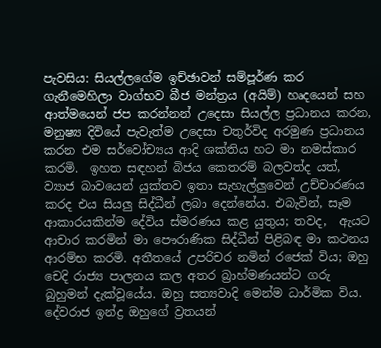පැවසිය: සියල්ලගේම ඉච්ඡාවන් සම්පූර්ණ කර ගැනීමෙහිලා වාග්භව බීජ මන්ත්‍රය (අයිම්) හෘදයෙන් සහ ආත්මයෙන් ජප කරන්නන් උදෙසා සියල්ල ප්‍රධානය කරන, මනුෂ්‍ය දිවියේ පැවැත්ම උදෙසා චතුර්විද අරමුණ ප්‍රධානය කරන එම සර්වෝච්‍යය ආදි ශක්තිය හට මා නමස්කාර කරමි.  ඉහත සඳහන් බිජය කෙතරම් බලවත්ද යත්, ව්‍යාජ බාවයෙන් යුක්තව ඉතා සැහැල්ලුවෙන් උච්චාරණය කරද එය සියලු සිද්ධීන් ලබා දෙන්නේය. එබැවින්, සෑම ආකාරයකින්ම දේවිය ස්මරණය කළ යුතුය; තවද,  ඇයට ආචාර කරමින් මා පෞරාණික සිද්ධීන් පිළිබඳ මා කථනය ආරම්භ කරමි. අතීතයේ උපරිචර නමින් රජෙක් විය; ඔහු චෙදි රාජ්‍ය පාලනය කල අතර බ්‍රාහ්මණයන්ට ගරු බුහුමන් දැක්වූයේය. ඔහු සත්‍යවාදි මෙන්ම ධාර්මික විය. දේවරාජ ඉන්ද්‍ර ඔහුගේ ව්‍රතයන්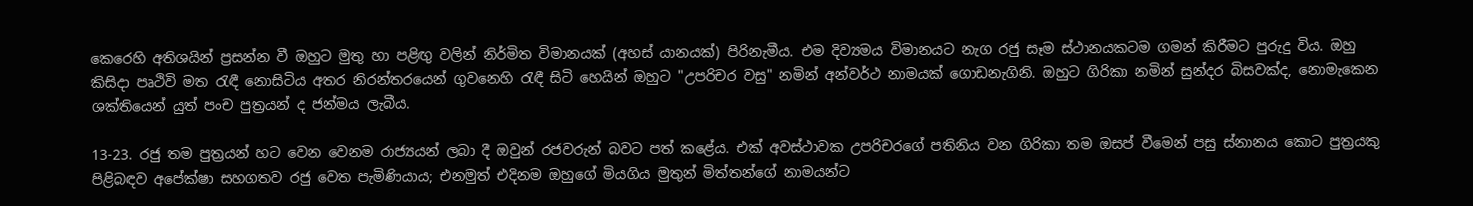කෙරෙහි අතිශයින් ප්‍රසන්න වී ඔහුට මුතු හා පළිඟු වලින් නිර්මිත විමානයක් (අහස් යානයක්) පිරිනැමීය. එම දිව්‍යමය විමානයට නැග රජු සෑම ස්ථානයකටම ගමන් කිරීමට පුරුදු විය. ඔහු කිසිදා පෘථිවි මත රැඳී නොසිටිය අතර නිරන්තරයෙන් ගුවනෙහි රැඳී සිටි හෙයින් ඔහුට "උපරිචර වසු" නමින් අන්වර්ථ නාමයක් ගොඩනැගිනි. ඔහුට ගිරිකා නමින් සුන්දර බිසවක්ද, නොමැකෙන ශක්තියෙන් යුත් පංච පුත්‍රයන් ද ජන්මය ලැබීය.

13-23. රජු තම පුත්‍රයන් හට වෙන වෙනම රාජ්‍යයන් ලබා දී ඔවුන් රජවරුන් බවට පත් කළේය. එක් අවස්ථාවක උපරිචරගේ පතිනිය වන ගිරිකා තම ඔසප් වීමෙන් පසු ස්නානය කොට පුත්‍රයකු පිළිබඳව අපේක්ෂා සහගතව රජු වෙත පැමිණියාය; එනමුත් එදිනම ඔහුගේ මියගිය මුතුන් මිත්තන්ගේ නාමයන්ට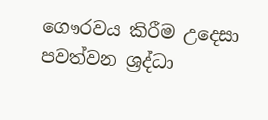ගෞරවය කිරීම උදෙසා පවත්වන ශ්‍රද්ධා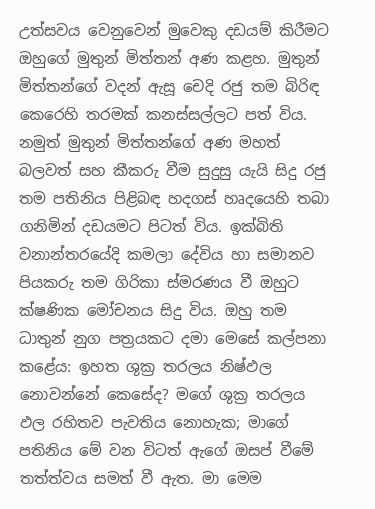උත්සවය වෙනුවෙන් මුවෙකු දඩයම් කිරීමට ඔහුගේ මුතුන් මිත්තන් අණ කළහ. මුතුන් මිත්තන්ගේ වදන් ඇසූ චෙදි රජු තම බිරිඳ කෙරෙහි තරමක් කනස්සල්ලට පත් විය. නමුත් මුතුන් මිත්තන්ගේ අණ මහත් බලවත් සහ කීකරු වීම සුදුසු යැයි සිදු රජු තම පතිනිය පිළිබඳ හදගස් හෘදයෙහි තබා ගනිමින් දඩයමට පිටත් විය. ඉක්බිති වනාන්තරයේදි කමලා දේවිය හා සමානව පියකරු තම ගිරිකා ස්මරණය වී ඔහුට ක්ෂණික මෝචනය සිදු විය. ඔහු තම ධාතුන් නුග පත්‍රයකට දමා මෙසේ කල්පනා කළේය: ඉහත ශුක්‍ර තරලය නිෂ්ඵල නොවන්නේ කෙසේද? මගේ ශුක්‍ර තරලය ඵල රහිතව පැවතිය නොහැක; මාගේ පතිනිය මේ වන විටත් ඇගේ ඔසප් වීමේ තත්ත්වය සමත් වී ඇත. මා මෙම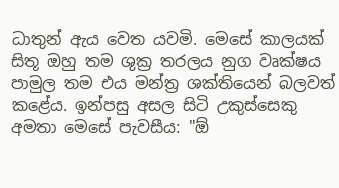ධාතුන් ඇය වෙත යවමි. මෙසේ කාලයක් සිතූ ඔහු තම ශුක්‍ර තරලය නුග වෘක්ෂය පාමුල තම එය මන්ත්‍ර ශක්තියෙන් බලවත් කළේය. ඉන්පසු අසල සිටි උකුස්සෙකු අමතා මෙසේ පැවසීය: "ඕ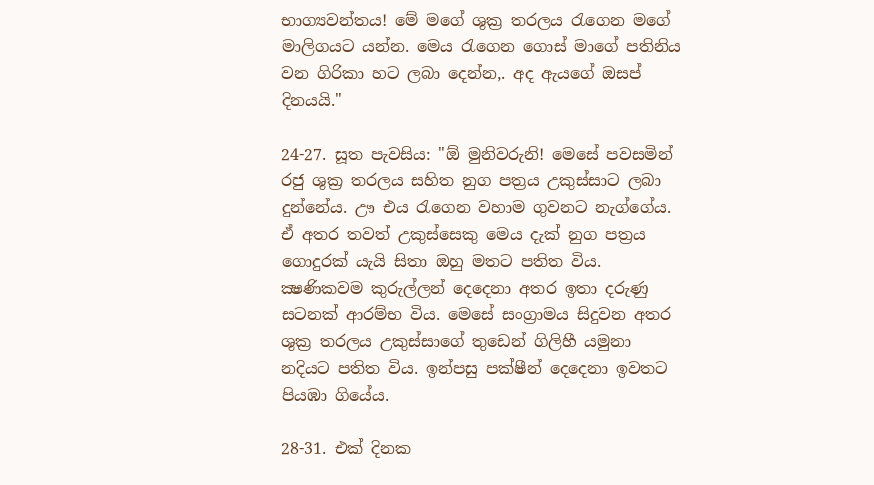භාග්‍යවන්තය! මේ මගේ ශුක්‍ර තරලය රැගෙන මගේ මාලිගයට යන්න. මෙය රැගෙන ගොස් මාගේ පතිනිය වන ගිරිකා හට ලබා දෙන්න,. අද ඇයගේ ඔසප් දිනයයි."

24-27. සූත පැවසිය: "ඕ මුනිවරුනි! මෙසේ පවසමින් රජු ශුක්‍ර තරලය සහිත නුග පත්‍රය උකුස්සාට ලබා දුන්නේය. ඌ එය රැගෙන වහාම ගුවනට නැග්ගේය. ඒ අතර තවත් උකුස්සෙකු මෙය දැක් නුග පත්‍රය ගොදුරක් යැයි සිතා ඔහු මතට පතිත විය. ක්‍ෂණිකවම කුරුල්ලන් දෙදෙනා අතර ඉතා දරුණු සටනක් ආරම්භ විය. මෙසේ සංග්‍රාමය සිදුවන අතර ශුක්‍ර තරලය උකුස්සාගේ තුඩෙන් ගිලිහී යමුනා නදියට පතිත විය. ඉන්පසු පක්ෂීන් දෙදෙනා ඉවතට පියඹා ගියේය.

28-31. එක් දිනක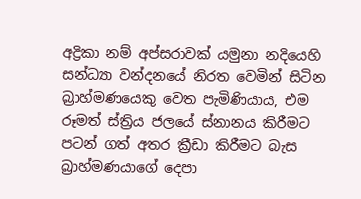අද්‍රිකා නම් අප්සරාවක් යමුනා නදියෙහි සන්ධ්‍යා වන්දනයේ නිරත වෙමින් සිටින බ්‍රාහ්මණයෙකු වෙත පැමිණියාය, එම රූමත් ස්ත්‍රිය ජලයේ ස්නානය කිරීමට පටන් ගත් අතර ක්‍රීඩා කිරීමට බැස බ්‍රාහ්මණයාගේ දෙපා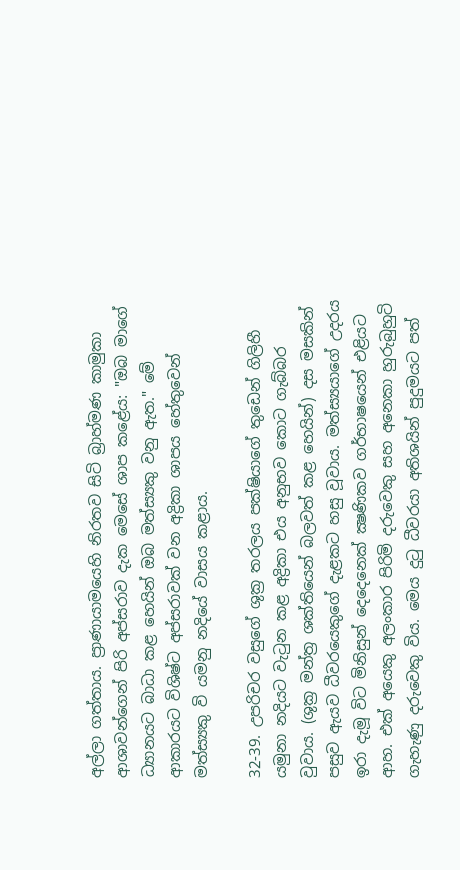අල්ලා ගත්තාය. ප්‍රාණායාමයෙහි නිරතව සිටි බ්‍රාහ්මණ කාමුකා ආශාවන්ගෙන් පිරි අප්සරාව දැක මෙසේ ශාප කළේය: "ඔබ මාගේ ධ්‍යානයට බාධා කළ හෙයින් ඔබ මත්ස්‍යකු වනු ඇත." මේ ආකාරයට විශිෂ්ට අප්සරාවක් වන අද්‍රිකා ශාපය හේතුවෙන් මත්ස්‍යකු වි යමනු නදියේ වාසය කළාය.

32-39. උපරිචර වසුගේ ශුක්‍ර තරලය පක්ෂියාගේ තුඩෙන් ගිලිහී යමුනා නදියට වැටුන කළ අද්‍රිකා එය අනුභව කොට ගැබ්බර වුවාය. (ශුක්‍ර මන්ත්‍ර ශක්තියෙන් බලවත් කළ හෙයින්) දස මසකින් පසුව ඇයව ධීවරයෙකුගේ දැළකට හසු වූවාය. මත්ස්‍යයාගේ උදරය ඉරා දැමූ විට මිනිසුන් දෙදෙනෙක් ක්‍ෂණිකව ගර්භාෂයෙන් එළියට ආහ. එක් අයෙකු අලංකාර පිරිමි දරුවෙකු සහ අනෙකා හුරුබුහුටි ගැහැණු දරුවෙකු විය. මෙය දුටු ධීවරයා අතිශයින් පුදුමයට පත්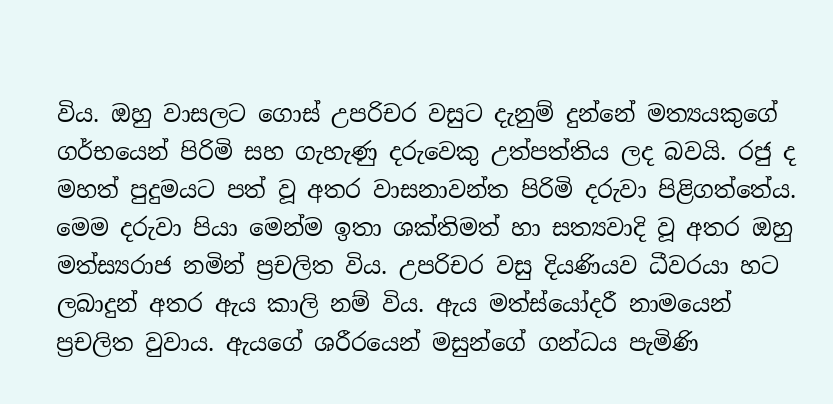විය. ඔහු වාසලට ගොස් උපරිචර වසුට දැනුම් දුන්නේ මත්‍යයකුගේ ගර්භයෙන් පිරිමි සහ ගැහැණු දරුවෙකු උත්පත්තිය ලද බවයි. රජු ද මහත් පුදුමයට පත් වූ අතර වාසනාවන්ත පිරිමි දරුවා පිළිගත්තේය. මෙම දරුවා පියා මෙන්ම ඉතා ශක්තිමත් හා සත්‍යවාදි වූ අතර ඔහු මත්ස්‍යරාජ නමින් ප්‍රචලිත විය. උපරිචර වසු දියණියව ධීවරයා හට ලබාදුන් අතර ඇය කාලි නම් විය. ඇය මත්ස්යෝදරී නාමයෙන් ප්‍රචලිත වුවාය. ඇයගේ ශරීරයෙන් මසුන්ගේ ගන්ධය පැමිණි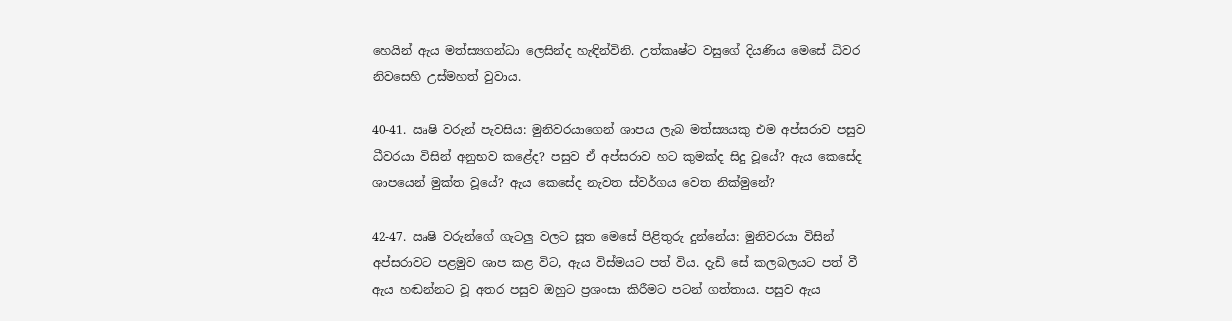හෙයින් ඇය මත්ස්‍යගන්ධා ලෙසින්ද හැඳින්විනි. උත්කෘෂ්ට වසුගේ දියණිය මෙසේ ධිවර නිවසෙහි උස්මහත් වුවාය.

40-41. ඍෂි වරුන් පැවසිය: මුනිවරයාගෙන් ශාපය ලැබ මත්ස්‍යයකු එම අප්සරාව පසුව ධීවරයා විසින් අනුභව කළේද? පසුව ඒ අප්සරාව හට කුමක්ද සිදු වූයේ? ඇය කෙසේද ශාපයෙන් මුක්ත වූයේ? ඇය කෙසේද නැවත ස්වර්ගය වෙත නික්මුනේ?

42-47. ඍෂි වරුන්ගේ ගැටලු වලට සූත මෙසේ පිළිතුරු දුන්නේය: මුනිවරයා විසින් අප්සරාවට පළමුව ශාප කළ විට, ඇය විස්මයට පත් විය. දැඩි සේ කලබලයට පත් වී ඇය හඬන්නට වූ අතර පසුව ඔහුට ප්‍රශංසා කිරීමට පටන් ගත්තාය. පසුව ඇය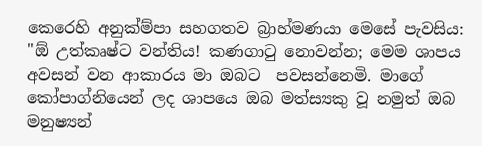කෙරෙහි අනුක්ම්පා සහගතව බ්‍රාහ්මණයා මෙසේ පැවසිය: "ඕ උත්කෘෂ්ට වන්තිය! කණගාටු නොවන්න; මෙම ශාපය අවසන් වන ආකාරය මා ඔබට  පවසන්නෙමි. මාගේ කෝපාග්නියෙන් ලද ශාපයෙ ඔබ මත්ස්‍යකු වූ නමුත් ඔබ මනුෂ්‍යන්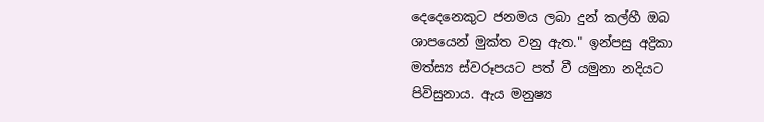දෙදෙනෙකුට ජනමය ලබා දුන් කල්හී ඔබ ශාපයෙන් මුක්ත වනු ඇත." ඉන්පසු අද්‍රිකා මත්ස්‍ය ස්වරූපයට පත් වී යමුනා නදියට පිවිසුනාය. ඇය මනුෂ්‍ය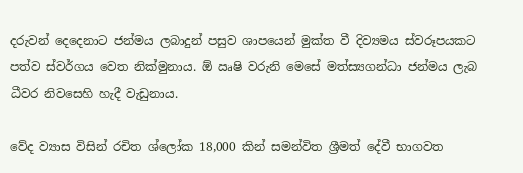දරුවන් දෙදෙනාට ජන්මය ලබාදුන් පසුව ශාපයෙන් මුක්ත වී දිව්‍යමය ස්වරූපයකට පත්ව ස්වර්ගය වෙත නික්මුනාය. ඕ ඍෂි වරුනි මෙසේ මත්ස්‍යගන්ධා ජන්මය ලැබ ධීවර නිවසෙහි හැදී වැඩුනාය.

වේද ව්‍යාස විසින් රචිත ශ්ලෝක 18,000 කින් සමන්විත ශ්‍රීමත් දේවී භාගවත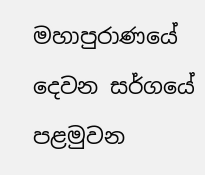මහාපුරාණයේ දෙවන සර්ගයේ පළමුවන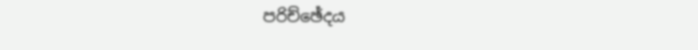පරිච්ඡේදය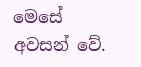මෙසේ අවසන් වේ.